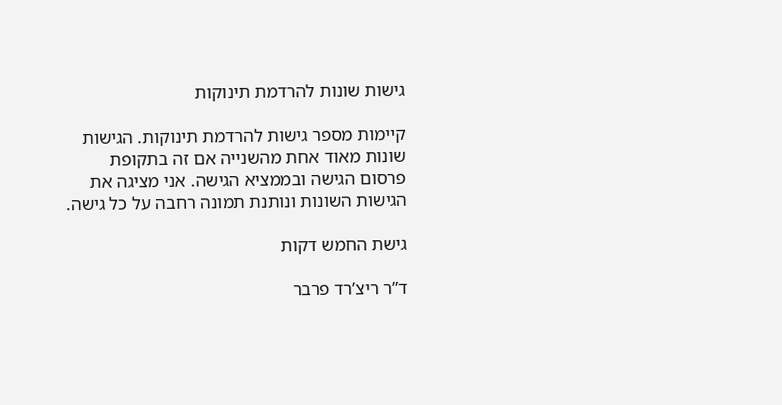גישות שונות להרדמת תינוקות

קיימות מספר גישות להרדמת תינוקות. הגישות שונות מאוד אחת מהשנייה אם זה בתקופת פרסום הגישה ובממציא הגישה. אני מציגה את הגישות השונות ונותנת תמונה רחבה על כל גישה.

גישת החמש דקות

ד”ר ריצ’רד פרבר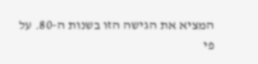המציא את הגישה הזו בשנות ה-80. על פי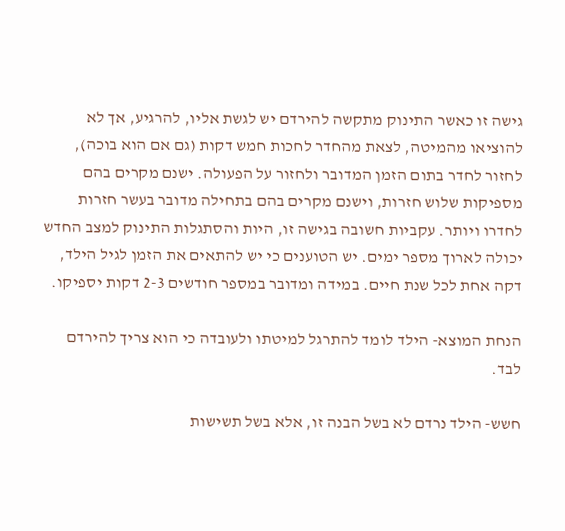גישה זו כאשר התינוק מתקשה להירדם יש לגשת אליו, להרגיע, אך לא להוציאו מהמיטה, לצאת מהחדר לחכות חמש דקות (גם אם הוא בוכה), לחזור לחדר בתום הזמן המדובר ולחזור על הפעולה. ישנם מקרים בהם מספיקות שלוש חזרות, וישנם מקרים בהם בתחילה מדובר בעשר חזרות לחדרו ויותר. עקביות חשובה בגישה זו, היות והסתגלות התינוק למצב החדש יכולה לארוך מספר ימים. יש הטוענים כי יש להתאים את הזמן לגיל הילד, דקה אחת לכל שנת חיים. במידה ומדובר במספר חודשים 2-3 דקות יספיקו.

הנחת המוצא- הילד לומד להתרגל למיטתו ולעובדה כי הוא צריך להירדם לבד.

חשש- הילד נרדם לא בשל הבנה זו, אלא בשל תשישות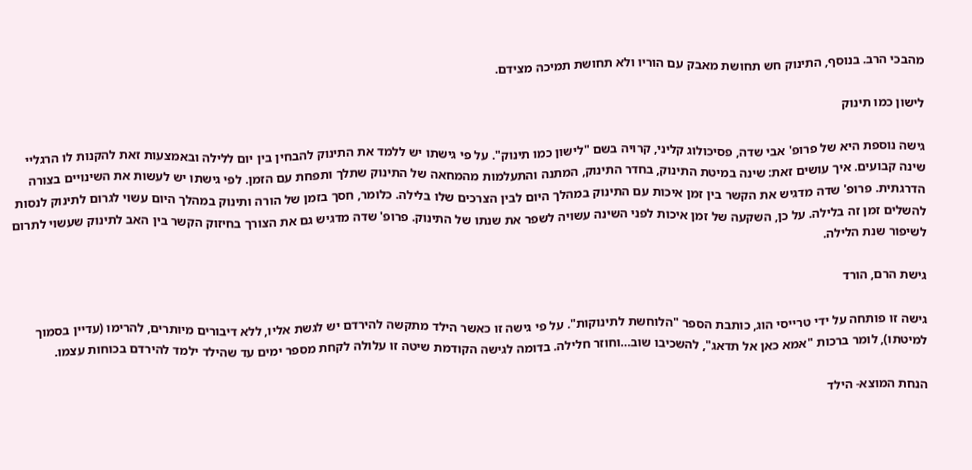מהבכי הרב. בנוסף, התינוק חש תחושת מאבק עם הוריו ולא תחושת תמיכה מצידם.

לישון כמו תינוק

גישה נוספת היא של פרופ' אבי שדה, פסיכולוג קליני, קרויה בשם "לישון כמו תינוק". על פי גישתו יש ללמד את התינוק להבחין בין יום ללילה ובאמצעות זאת להקנות לו הרגליי שינה קבועים. איך עושים זאת: שינה במיטת התינוק, בחדר התינוק, המתנה והתעלמות מהמחאה של התינוק שתלך ותפחת עם הזמן. לפי גישתו יש לעשות את השינויים בצורה הדרגתית. פרופ' שדה מדגיש את הקשר בין זמן איכות עם התינוק במהלך היום לבין הצרכים שלו בלילה. כלומר, חסך בזמן של הורה ותינוק במהלך היום עשוי לגרום לתינוק לנסות להשלים זמן זה בלילה. על כן, השקעה של זמן איכות לפני השינה עשויה לשפר את שנתו של התינוק. פרופ' שדה מדגיש גם את הצורך בחיזוק הקשר בין האב לתינוק שעשוי לתרום לשיפור שנת הלילה.

גישת הרם, הורד

גישה זו פותחה על ידי טרייסי הוג, כותבת הספר "הלוחשת לתינוקות". על פי גישה זו כאשר הילד מתקשה להירדם יש לגשת אליו, ללא דיבורים מיותרים, להרימו (עדיין בסמוך למיטתו), לומר ברכות "אמא כאן אל תדאג", להשכיבו שוב…וחוזר חלילה. בדומה לגישה הקודמת שיטה זו עלולה לקחת מספר ימים עד שהילד ילמד להירדם בכוחות עצמו.

הנחת המוצא- הילד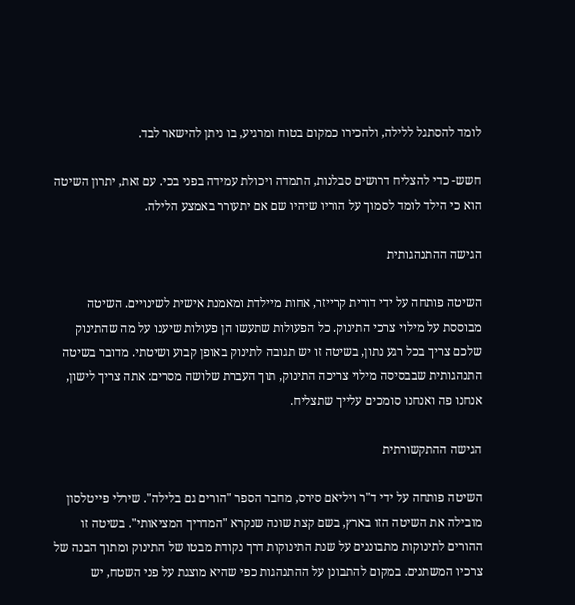לומד להסתגל ללילה, ולהכירו כמקום בטוח ומרגיע, בו ניתן להישאר לבד.

חשש- כדי להצליח דרושים סבלנות, התמדה ויכולת עמידה בפני בכי. עם זאת, יתרון השיטה הוא כי הילד לומד לסמוך על הוריו שיהיו שם אם יתעורר באמצע הלילה.

הגישה ההתנהגותית

השיטה פותחה על ידי דורית קרייזר, אחות מיילדת ומאמנת אישית לשינויים. השיטה מבוססת על מילוי צרכי התינוק. כל הפעולות שתעשו הן פעולות שיענו על מה שהתינוק שלכם צריך בכל רגע נתון, בשיטה זו יש תגובה לתינוק באופן קבוע ושיטתי. מדובר בשיטה התנהגותית שבבסיסה מילוי צריכה התינוק, תוך העברת שלושה מסרים: אתה צריך לישון, אנחנו פה ואנחנו סומכים עלייך שתצליח.

הגישה ההתקשורתית

השיטה פותחה על ידי ד"ר ויליאם סירס, מחבר הספר "הורים גם בלילה". שירלי פייטלסון מובילה את השיטה הזו בארץ, בשם קצת שונה שנקרא "המדריך המציאותי". בשיטה זו ההורים לתינוקות מתבוננים על שנת התינוקות דרך נקודת מבטו של התינוק ומתוך הבנה של צרכיו המשתנים. במקום להתבונן על ההתנהגות כפי שהיא מוצגת על פני השטח, יש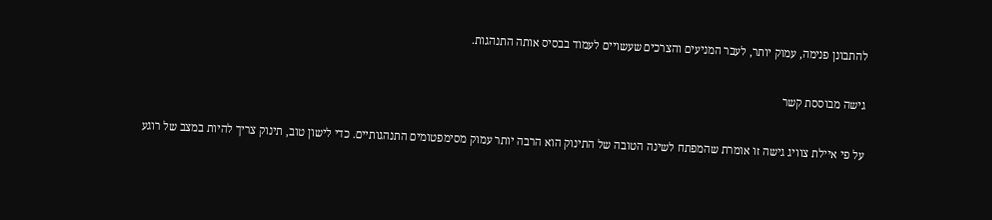להתבונן פנימה, עמוק יותר, לעבר המניעים והצרכים שעשויים לעמוד בבסיס אותה התנהגות.

גישה מבוססת קשר

על פי איילת צוויג גישה זו אומרת שהמפתח לשינה הטובה של התינוק הוא הרבה יותר עמוק מסימפטומים התנהגותיים. כדי לישון טוב, תינוק צריך להיות במצב של רוגע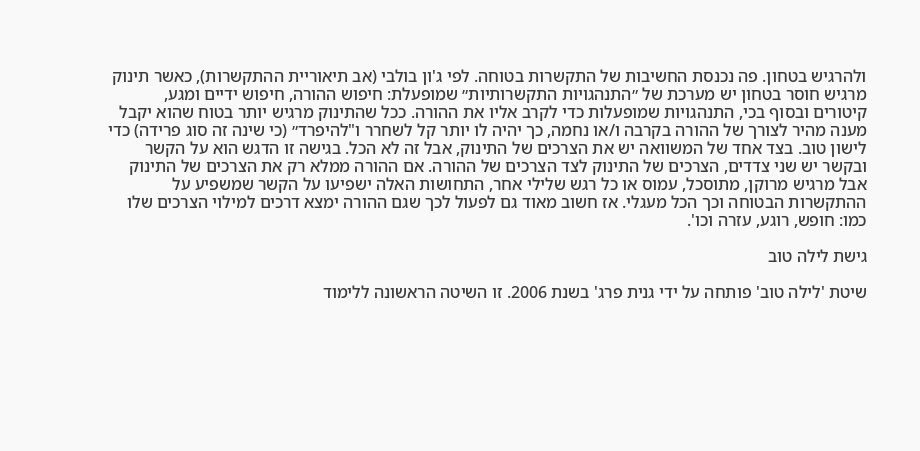ולהרגיש בטחון. פה נכנסת החשיבות של התקשרות בטוחה. לפי ג'ון בולבי (אב תיאוריית ההתקשרות), כאשר תינוק מרגיש חוסר בטחון יש מערכת של ״התנהגויות התקשרותיות״ שמופעלת: חיפוש ההורה, חיפוש ידיים ומגע, קיטורים ובסוף בכי, התנהגויות שמופעלות כדי לקרב אליו את ההורה. ככל שהתינוק מרגיש יותר בטוח שהוא יקבל מענה מהיר לצורך של ההורה בקרבה ו/או נחמה, כך יהיה לו יותר קל לשחרר ו"להיפרד״ (כי שינה זה סוג פרידה) כדי לישון טוב. בצד אחד של המשוואה יש את הצרכים של התינוק, אבל זה לא הכל. בגישה זו הדגש הוא על הקשר ובקשר יש שני צדדים, הצרכים של התינוק לצד הצרכים של ההורה. אם ההורה ממלא רק את הצרכים של התינוק אבל מרגיש מרוקן, מתוסכל, עמוס או כל רגש שלילי אחר, התחושות האלה ישפיעו על הקשר שמשפיע על ההתקשרות הבטוחה וכך הכל מעגלי. אז חשוב מאוד גם לפעול לכך שגם ההורה ימצא דרכים למילוי הצרכים שלו כמו: חופש, רוגע, עזרה וכו'.

גישת לילה טוב

שיטת 'לילה טוב' פותחה על ידי גנית פרג' בשנת 2006. זו השיטה הראשונה ללימוד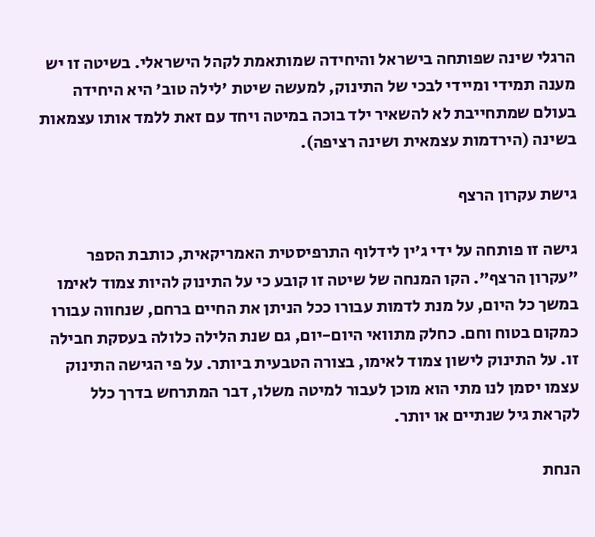הרגלי שינה שפותחה בישראל והיחידה שמותאמת לקהל הישראלי. בשיטה זו יש מענה תמידי ומיידי לבכי של התינוק, למעשה שיטת 'לילה טוב' היא היחידה בעולם שמתחייבת לא להשאיר ילד בוכה במיטה ויחד עם זאת ללמד אותו עצמאות בשינה (הירדמות עצמאית ושינה רציפה).

גישת עקרון הרצף

גישה זו פותחה על ידי ג'ין לידלוף התרפיסטית האמריקאית, כותבת הספר "עקרון הרצף". הקו המנחה של שיטה זו קובע כי על התינוק להיות צמוד לאימו במשך כל היום, על מנת לדמות עבורו ככל הניתן את החיים ברחם, שנחווה עבורו כמקום בטוח וחם. כחלק מתוואי היום-יום, גם שנת הלילה כלולה בעסקת חבילה זו. על התינוק לישון צמוד לאימו, בצורה הטבעית ביותר. על פי הגישה התינוק עצמו יסמן לנו מתי הוא מוכן לעבור למיטה משלו, דבר המתרחש בדרך כלל לקראת גיל שנתיים או יותר.

הנחת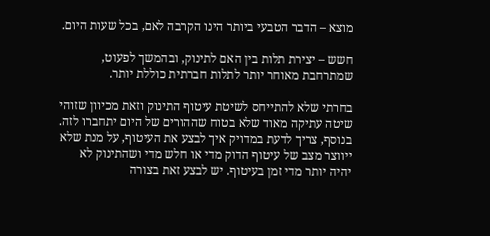מוצא – הדבר הטבעי ביותר הינו הקרבה לאם, בכל שעות היום.

חשש – יצירת תלות בין האם לתינוק, ובהמשך לפעוט, שמתרחבת מאוחר יותר לתלות חברתית כוללת יותר.

בחרתי שלא להתייחס לשיטת עיטוף התינוק וזאת מכיוון שזוהי שיטה עתיקה מאוד שלא בטוח שההורים של היום יתחברו לזה. בנוסף, צריך לדעת במדויק איך לבצע את העיטוף, על מנת שלא ייווצר מצב של עיטוף הדוק מדי או חלש מדי ושהתינוק לא יהיה יותר מדי זמן בעיטוף. יש לבצע זאת בצורה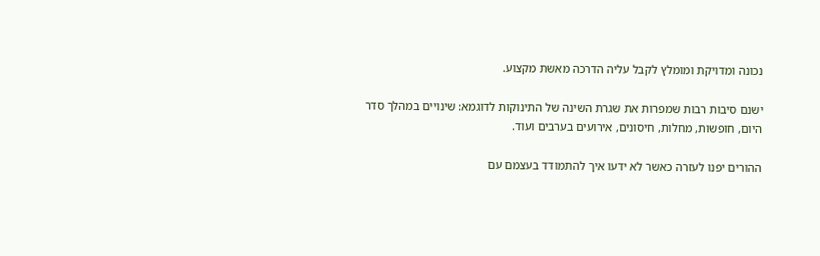נכונה ומדויקת ומומלץ לקבל עליה הדרכה מאשת מקצוע.

ישנם סיבות רבות שמפרות את שגרת השינה של התינוקות לדוגמא: שינויים במהלך סדר היום, חופשות, מחלות, חיסונים, אירועים בערבים ועוד.

ההורים יפנו לעזרה כאשר לא ידעו איך להתמודד בעצמם עם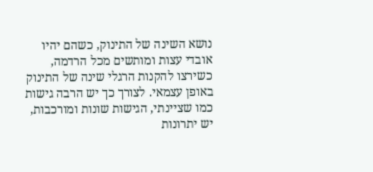נושא השינה של התינוק, כשהם יהיו אובדי עצות ומותשים מכל הרדמה, כשירצו להקנות הרגלי שינה של התינוק באופן עצמאי. לצורך כך יש הרבה גישות כמו שציינתי, הגישות שונות ומורכבות, יש יתרונות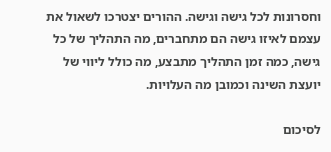וחסרונות לכל גישה וגישה. ההורים יצטרכו לשאול את עצמם לאיזו גישה הם מתחברים, מה התהליך של כל גישה, כמה זמן התהליך מתבצע, מה כולל ליווי של יועצת השינה וכמובן מה העלויות.

לסיכום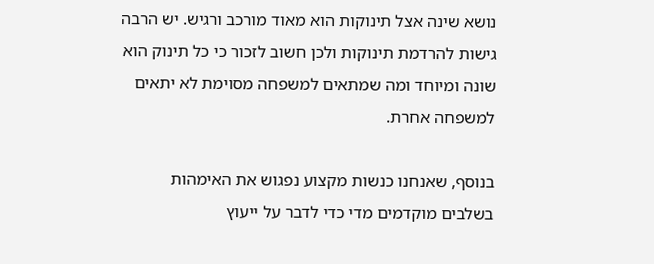נושא שינה אצל תינוקות הוא מאוד מורכב ורגיש. יש הרבה גישות להרדמת תינוקות ולכן חשוב לזכור כי כל תינוק הוא שונה ומיוחד ומה שמתאים למשפחה מסוימת לא יתאים למשפחה אחרת.

בנוסף, שאנחנו כנשות מקצוע נפגוש את האימהות בשלבים מוקדמים מדי כדי לדבר על ייעוץ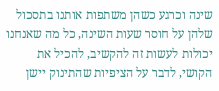שינה וכרגע כשהן משתפות אותנו בתסכול שלהן על חוסר שעות השינה, כל מה שאנחנו יכולות לעשות זה להקשיב, להכיל את הקושי, לדבר על הציפיות שהתינוק יישן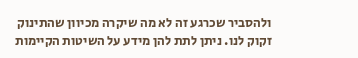ולהסביר שכרגע זה לא מה שיקרה מכיוון שהתינוק זקוק לנו. ניתן לתת להן מידע על השיטות הקיימות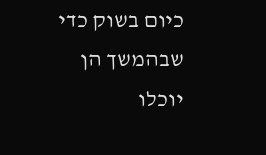כיום בשוק כדי שבהמשך הן יוכלו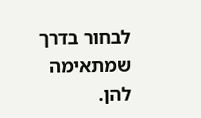לבחור בדרך שמתאימה להן.